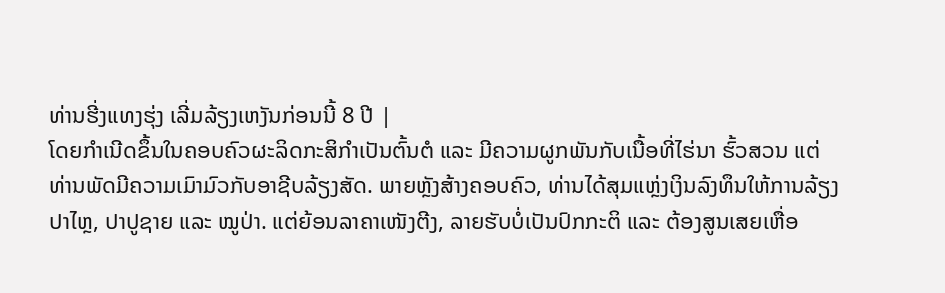ທ່ານຮີ່ງແທງຮຸ່ງ ເລີ່ມລ້ຽງເຫງັນກ່ອນນີ້ 8 ປີ |
ໂດຍກຳເນີດຂຶ້ນໃນຄອບຄົວຜະລິດກະສິກຳເປັນຕົ້ນຕໍ ແລະ ມີຄວາມຜູກພັນກັບເນື້ອທີ່ໄຮ່ນາ ຮົ້ວສວນ ແຕ່ທ່ານພັດມີຄວາມເມົາມົວກັບອາຊີບລ້ຽງສັດ. ພາຍຫຼັງສ້າງຄອບຄົວ, ທ່ານໄດ້ສຸມແຫຼ່ງເງິນລົງທຶນໃຫ້ການລ້ຽງປາໄຫຼ, ປາປູຊາຍ ແລະ ໝູປ່າ. ແຕ່ຍ້ອນລາຄາເໜັງຕີງ, ລາຍຮັບບໍ່ເປັນປົກກະຕິ ແລະ ຕ້ອງສູນເສຍເຫື່ອ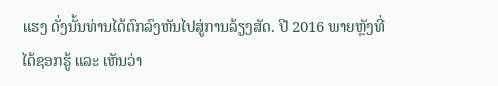ແຮງ ດັ່ງນັ້ນທ່ານໄດ້ຕົກລົງຫັນໄປສູ່ການລ້ຽງສັດ. ປີ 2016 ພາຍຫຼັງທີ່ໄດ້ຊອກຮູ້ ແລະ ເຫັນວ່າ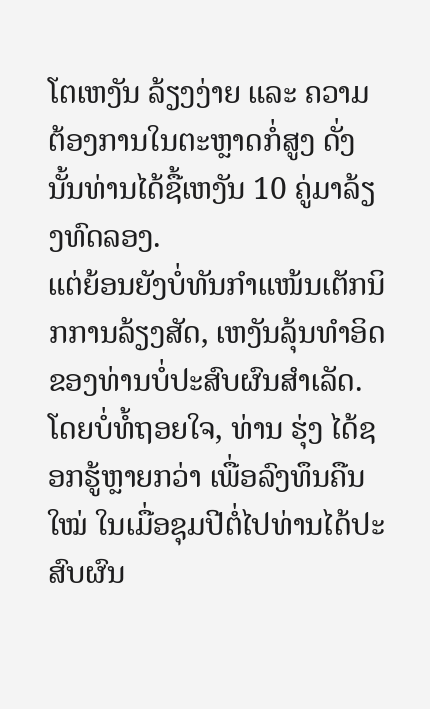ໂຕເຫງັນ ລ້ຽງງ່າຍ ແລະ ຄວາມຕ້ອງການໃນຕະຫຼາດກໍ່ສູງ ດັ່ງນັ້ນທ່ານໄດ້ຊື້ເຫງັນ 10 ຄູ່ມາລ້ຽງທົດລອງ.
ແຕ່ຍ້ອນຍັງບໍ່ທັນກຳແໜ້ນເຕັກນິກການລ້ຽງສັດ, ເຫງັນລຸ້ນທຳອິດຂອງທ່ານບໍ່ປະສົບຜົນສຳເລັດ. ໂດຍບໍ່ທໍ້ຖອຍໃຈ, ທ່ານ ຮຸ່ງ ໄດ້ຊອກຮູ້ຫຼາຍກວ່າ ເພື່ອລົງທຶນຄືນໃໝ່ ໃນເມື່ອຊຸມປີຕໍ່ໄປທ່ານໄດ້ປະສົບຜົນ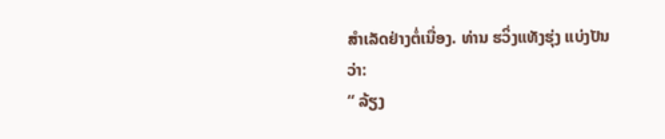ສຳເລັດຢ່າງຕໍ່ເນື່ອງ. ທ່ານ ຮວິ່ງແທັງຮຸ່ງ ແບ່ງປັນວ່າ:
“ ລ້ຽງ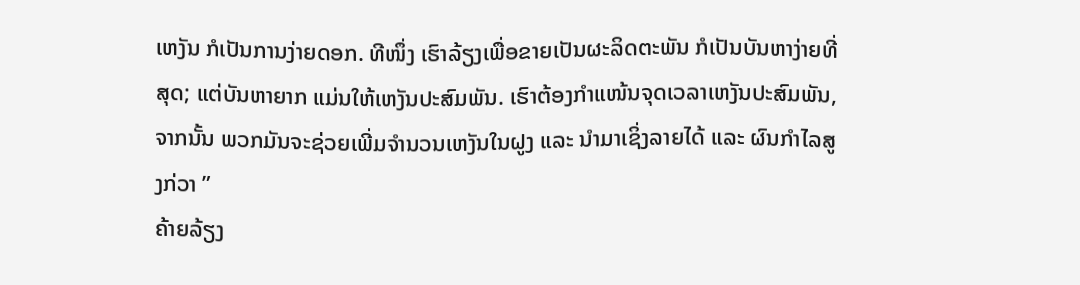ເຫງັນ ກໍເປັນການງ່າຍດອກ. ທີໜຶ່ງ ເຮົາລ້ຽງເພື່ອຂາຍເປັນຜະລິດຕະພັນ ກໍເປັນບັນຫາງ່າຍທີ່ສຸດ; ແຕ່ບັນຫາຍາກ ແມ່ນໃຫ້ເຫງັນປະສົມພັນ. ເຮົາຕ້ອງກຳແໜ້ນຈຸດເວລາເຫງັນປະສົມພັນ, ຈາກນັ້ນ ພວກມັນຈະຊ່ວຍເພີ່ມຈຳນວນເຫງັນໃນຝູງ ແລະ ນຳມາເຊິ່ງລາຍໄດ້ ແລະ ຜົນກຳໄລສູງກ່ວາ ”
ຄ້າຍລ້ຽງ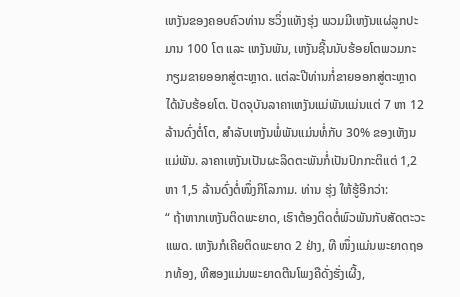ເຫງັນຂອງຄອບຄົວທ່ານ ຮວິ່ງແທັງຮຸ່ງ ພວມມີເຫງັນແຜ່ລູກປະມານ 100 ໂຕ ແລະ ເຫງັນພັນ, ເຫງັນຊີ້ນນັບຮ້ອຍໂຕພວມກະກຽມຂາຍອອກສູ່ຕະຫຼາດ. ແຕ່ລະປີທ່ານກໍ່ຂາຍອອກສູ່ຕະຫຼາດໄດ້ນັບຮ້ອຍໂຕ. ປັດຈຸບັນລາຄາເຫງັນແມ່ພັນແມ່ນແຕ່ 7 ຫາ 12ລ້ານດົ່ງຕໍ່ໂຕ, ສຳລັບເຫງັນພໍ່ພັນແມ່ນທໍ່ກັບ 30% ຂອງເຫັງນແມ່ພັນ. ລາຄາເຫງັນເປັນຜະລິດຕະພັນກໍ່ເປັນປົກກະຕິແຕ່ 1,2 ຫາ 1,5 ລ້ານດົ່ງຕໍ່ໜຶ່ງກິໂລກາມ. ທ່ານ ຮຸ່ງ ໃຫ້ຮູ້ອີກວ່າ:
“ ຖ້າຫາກເຫງັນຕິດພະຍາດ, ເຮົາຕ້ອງຕິດຕໍ່ພົວພັນກັບສັດຕະວະແພດ. ເຫງັນກໍເຄີຍຕິດພະຍາດ 2 ຢ່າງ, ທີ ໜຶ່ງແມ່ນພະຍາດຖອກທ້ອງ, ທີສອງແມ່ນພະຍາດຕີນໂພງຄືດັ່ງຮັ່ງເຜີ້ງ,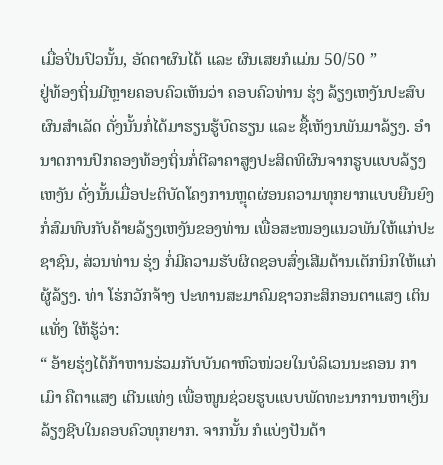ເມື່ອປິ່ນປົວນັ້ນ, ອັດຕາຜົນໄດ້ ແລະ ຜົນເສຍກໍແມ່ນ 50/50 ”
ຢູ່ທ້ອງຖິ່ນມີຫຼາຍຄອບຄົວເຫັນວ່າ ຄອບຄົວທ່ານ ຮຸ່ງ ລ້ຽງເຫງັນປະສົບຜົນສຳເລັດ ດັ່ງນັ້ນກໍ່ໄດ້ມາຮຽນຮູ້ບົດຮຽນ ແລະ ຊື້ເຫັງນພັນມາລ້ຽງ. ອຳນາດການປົກຄອງທ້ອງຖິ່ນກໍ່ຕີລາຄາສູງປະສິດທິຜົນຈາກຮູບແບບລ້ຽງເຫງັນ ດັ່ງນັ້ນເມື່ອປະຕິບັດໂຄງການຫຼຸດຜ່ອນຄວາມທຸກຍາກແບບຍືນຍົງ ກໍ່ສົມທົບກັບຄ້າຍລ້ຽງເຫງັນຂອງທ່ານ ເພື່ອສະໜອງແນວພັນໃຫ້ແກ່ປະຊາຊົນ, ສ່ວນທ່ານ ຮຸ່ງ ກໍ່ມີຄວາມຮັບຜິດຊອບສົ່ງເສີມດ້ານເຕັກນິກໃຫ້ແກ່ຜູ້ລ້ຽງ. ທ່າ ໂຮ່ກວັກຈ້າງ ປະທານສະມາຄົມຊາວກະສິກອນຕາແສງ ເຕິນແທັ່ງ ໃຫ້ຮູ້ວ່າ:
“ ອ້າຍຮຸ່ງໄດ້ກ້າຫານຮ່ວມກັບບັນດາຫົວໜ່ວຍໃນບໍລິເວນນະຄອນ ກາເມົາ ຄືຕາແສງ ເຕີນແທ່ງ ເພື່ອໜູນຊ່ວຍຮູບແບບພັດທະນາການຫາເງິນລ້ຽງຊີບໃນຄອບຄົວທຸກຍາກ. ຈາກນັ້ນ ກໍແບ່ງປັນດ້າ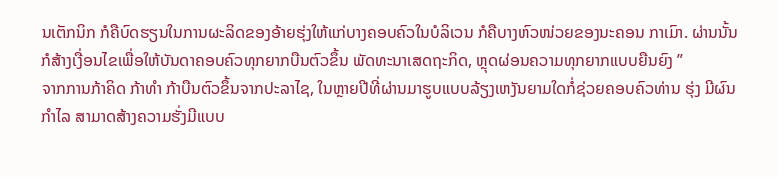ນເຕັກນິກ ກໍຄືບົດຮຽນໃນການຜະລິດຂອງອ້າຍຮຸ່ງໃຫ້ແກ່ບາງຄອບຄົວໃນບໍລິເວນ ກໍຄືບາງຫົວໜ່ວຍຂອງນະຄອນ ກາເມົາ. ຜ່ານນັ້ນ ກໍສ້າງເງື່ອນໄຂເພື່ອໃຫ້ບັນດາຄອບຄົວທຸກຍາກບືນຕົວຂຶ້ນ ພັດທະນາເສດຖະກິດ, ຫຼຸດຜ່ອນຄວາມທຸກຍາກແບບຍືນຍົງ ”
ຈາກການກ້າຄິດ ກ້າທຳ ກ້າບືນຕົວຂຶ້ນຈາກປະລາໄຊ, ໃນຫຼາຍປີທີ່ຜ່ານມາຮູບແບບລ້ຽງເຫງັນຍາມໃດກໍ່ຊ່ວຍຄອບຄົວທ່ານ ຮຸ່ງ ມີຜົນກຳໄລ ສາມາດສ້າງຄວາມຮັ່ງມີແບບ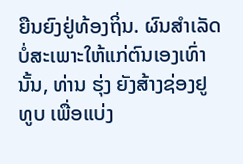ຍືນຍົງຢູ່ທ້ອງຖິ່ນ. ຜົນສຳເລັດບໍ່ສະເພາະໃຫ້ແກ່ຕົນເອງເທົ່ານັ້ນ, ທ່ານ ຮຸ່ງ ຍັງສ້າງຊ່ອງຢູທູບ ເພື່ອແບ່ງ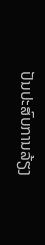ປັນປະສົບການລ້ຽງ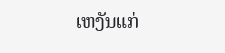ເຫງັນແກ່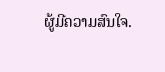ຜູ້ມີຄວາມສົນໃຈ.